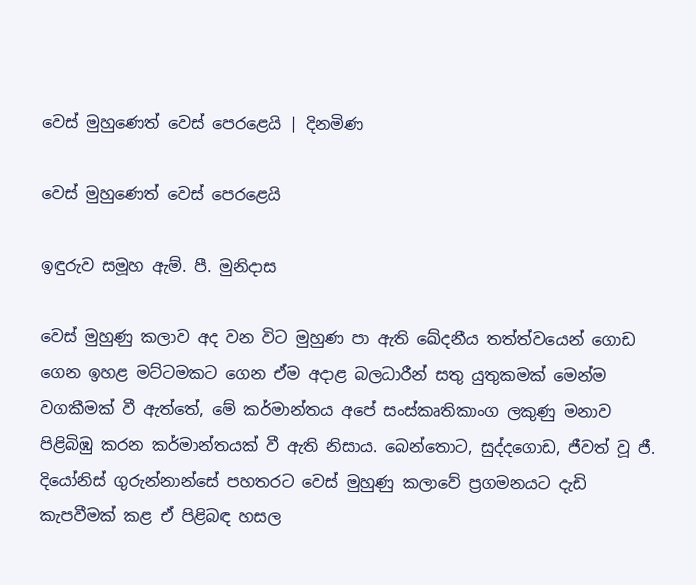වෙස් මුහුණෙත් වෙස් පෙරළෙයි | දිනමිණ

වෙස් මුහුණෙත් වෙස් පෙරළෙයි

ඉඳුරුව සමූහ ඇම්. පී. මුනිදාස

වෙස් මුහුණු කලාව අද වන විට මුහුණ පා ඇති ඛේදනීය තත්ත්වයෙන් ගොඩ ගෙන ඉහළ මට්ටමකට ගෙන ඒම අදාළ බලධාරීන් සතු යුතුකමක් මෙන්ම වගකීමක් වී ඇත්තේ, මේ කර්මාන්තය අපේ සංස්කෘතිකාංග ලකුණු මනාව පිළිබිඹු කරන කර්මාන්තයක් වී ඇති නිසාය. බෙන්තොට, සුද්දගොඩ, ජීවත් වූ ජී. දියෝනිස් ගුරුන්නාන්සේ පහතරට වෙස් මුහුණු කලාවේ ප්‍රගමනයට දැඩි කැපවීමක් කළ ඒ පිළිබඳ හසල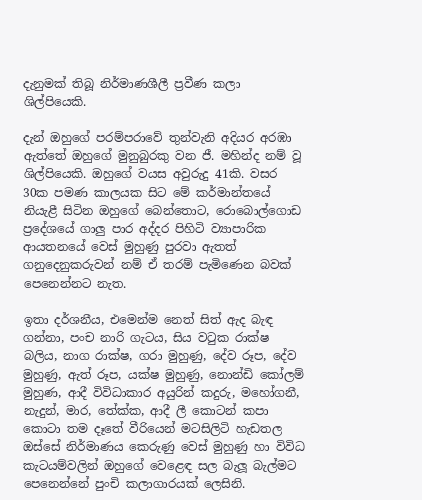දැනුමක් තිබූ නිර්මාණශීලී ප්‍රවීණ කලා ශිල්පියෙකි.

දැන් ඔහුගේ පරම්පරාවේ තුන්වැනි අදියර අරඹා ඇත්තේ ඔහුගේ මුනුබුරකු වන ජී. මහින්ද නම් වූ ශිල්පියෙකි. ඔහුගේ වයස අවුරුදු 41කි. වසර 30ක පමණ කාලයක සිට මේ කර්මාන්තයේ නියැළී සිටින ඔහුගේ බෙන්තොට, රොබොල්ගොඩ ප්‍රදේශයේ ගාලු පාර අද්දර පිහිටි ව්‍යාපාරික ආයතනයේ වෙස් මුහුණු පුරවා ඇතත් ගනුදෙනුකරුවන් නම් ඒ තරම් පැමිණෙන බවක් පෙනෙන්නට නැත.

ඉතා දර්ශනීය, එමෙන්ම නෙත් සිත් ඇද බැඳ ගන්නා, පංච නාරි ගැටය, සිය වටුක රාක්ෂ බලිය, නාග රාක්ෂ, ගරා මුහුණු, දේව රූප, දේව මුහුණු, ඇත් රූප, යක්ෂ මුහුණු, නොන්ඩි කෝලම් මුහුණ, ආදී විවිධාකාර අයුරින් කදුරු, මහෝගනී, නැදුන්, මාර, තේක්ක, ආදී ලී කොටන් කපා කොටා තම දෑතේ වීරියෙන් මටසිලිටි හැඩතල ඔස්සේ නිර්මාණය කෙරුණු වෙස් මුහුණු හා විවිධ කැටයම්වලින් ඔහුගේ වෙළෙඳ සල බැලූ බැල්මට පෙනෙන්නේ පුංචි කලාගාරයක් ලෙසිනි.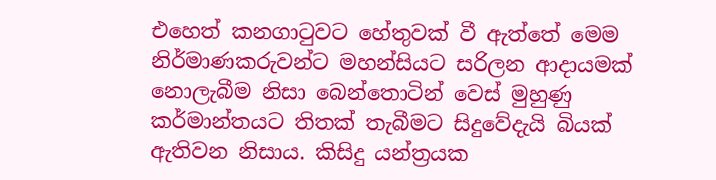එහෙත් කනගාටුවට හේතුවක් වී ඇත්තේ මෙම නිර්මාණකරුවන්ට මහන්සියට සරිලන ආදායමක් නොලැබීම නිසා බෙන්තොටින් වෙස් මුහුණු කර්මාන්තයට තිතක් තැබීමට සිදුවේදැයි බියක් ඇතිවන නිසාය. කිසිදු යන්ත්‍රයක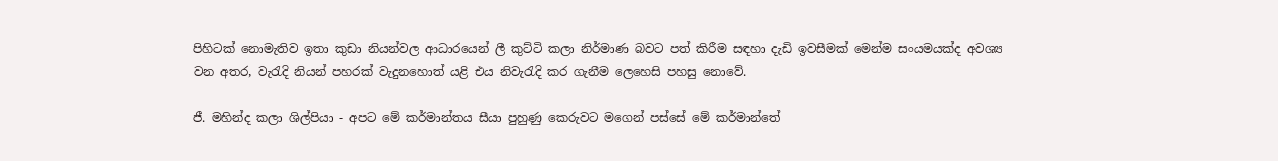පිහිටක් නොමැතිව ඉතා කුඩා නියන්වල ආධාරයෙන් ලී කුට්ටි කලා නිර්මාණ බවට පත් කිරීම සඳහා දැඩි ඉවසීමක් මෙන්ම සංයමයක්ද අවශ්‍ය වන අතර, වැරැදි නියන් පහරක් වැදුනහොත් යළි එය නිවැරැදි කර ගැනීම ලෙහෙසි පහසු නොවේ.

ජී. මහින්ද කලා ශිල්පියා - අපට මේ කර්මාන්තය සීයා පුහුණු කෙරුවට මගෙන් පස්සේ මේ කර්මාන්තේ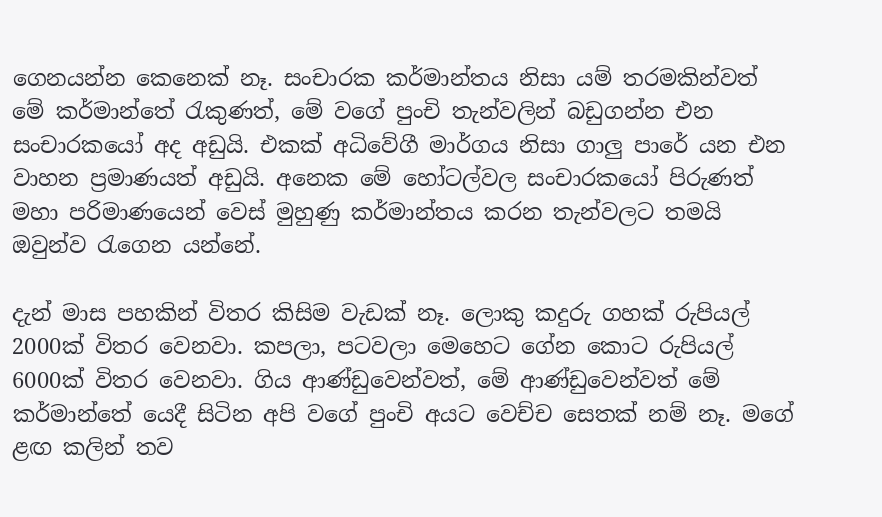ගෙනයන්න කෙනෙක් නෑ. සංචාරක කර්මාන්තය නිසා යම් තරමකින්වත් මේ කර්මාන්තේ රැකුණත්, මේ වගේ පුංචි තැන්වලින් බඩුගන්න එන සංචාරකයෝ අද අඩුයි. එකක් අධිවේගී මාර්ගය නිසා ගාලු පාරේ යන එන වාහන ප්‍රමාණයත් අඩුයි. අනෙක මේ හෝටල්වල සංචාරකයෝ පිරුණත් මහා පරිමාණයෙන් වෙස් මුහුණු කර්මාන්තය කරන තැන්වලට තමයි ඔවුන්ව රැගෙන යන්නේ.

දැන් මාස පහකින් විතර කිසිම වැඩක් නෑ. ලොකු කදුරු ගහක් රුපියල් 2000ක් විතර වෙනවා. කපලා, පටවලා මෙහෙට ගේන කොට රුපියල් 6000ක් විතර වෙනවා. ගිය ආණ්ඩුවෙන්වත්, මේ ආණ්ඩුවෙන්වත් මේ කර්මාන්තේ යෙදී සිටින අපි වගේ පුංචි අයට වෙච්ච සෙතක් නම් නෑ. මගේ ළඟ කලින් තව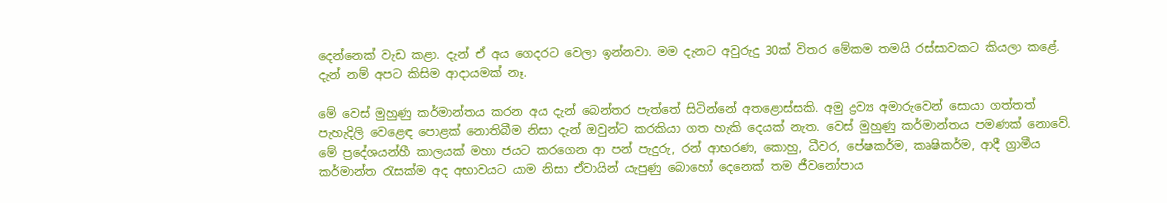දෙන්නෙක් වැඩ කළා. දැන් ඒ අය ගෙදරට වෙලා ඉන්නවා. මම දැනට අවුරුදු 30ක් විතර මේකම තමයි රස්සාවකට කියලා කළේ. දැන් නම් අපට කිසිම ආදායමක් නෑ.

මේ වෙස් මුහුණු කර්මාන්තය කරන අය දැන් බෙන්තර පැත්තේ සිටින්නේ අතළොස්සකි. අමු ද්‍රව්‍ය අමාරුවෙන් සොයා ගත්තත් පැහැදිලි වෙළෙඳ පොළක් නොතිබීම නිසා දැන් ඔවුන්ට කරකියා ගත හැකි දෙයක් නැත. වෙස් මුහුණු කර්මාන්තය පමණක් නොවේ. මේ ප්‍රදේශයන්හී කාලයක් මහා ජයට කරගෙන ආ පන් පැදුරු, රන් ආභරණ, කොහු, ධීවර, පේෂකර්ම, කෘෂිකර්ම, ආදී ග්‍රාමීය කර්මාන්ත රැසක්ම අද අභාවයට යාම නිසා ඒවායින් යැපුණු බොහෝ දෙනෙක් තම ජීවනෝපාය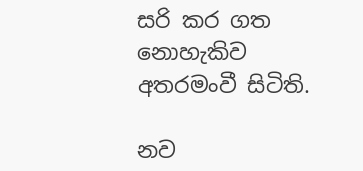සරි කර ගත නොහැකිව අතරමංවී සිටිති.

නව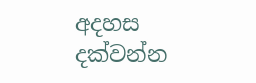අදහස දක්වන්න